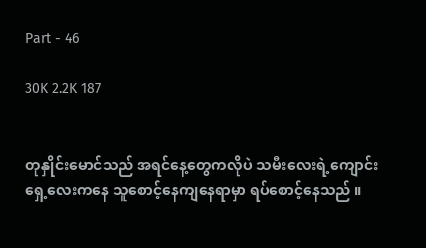Part - 46

30K 2.2K 187


တုနှိုင်းမောင်သည် အရင်နေ့တွေကလိုပဲ သမီးလေးရဲ့ကျောင်းရှေ့လေးကနေ သူစောင့်နေကျနေရာမှာ ရပ်စောင့်နေသည် ။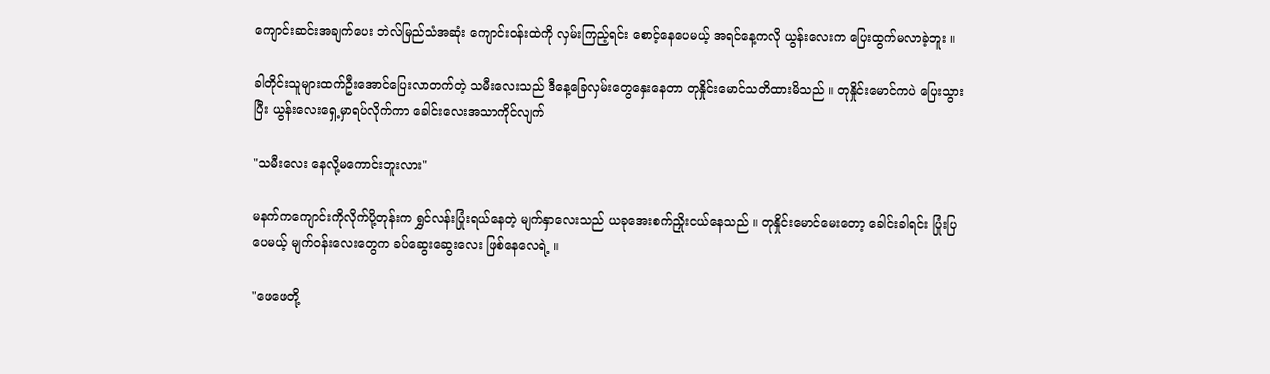ကျောင်းဆင်းအချက်ပေး ဘဲလ်မြည်သံအဆုံး ကျောင်းဝန်းထဲကို လှမ်းကြည့်ရင်း စောင့်နေပေမယ့် အရင်နေ့ကလို ယွန်းလေးက ပြေးထွက်မလာခဲ့ဘူး ။

ခါတိုင်းသူများထက်ဦးအောင်ပြေးလာတက်တဲ့ သမီးလေးသည် ဒီနေ့ခြေလှမ်းတွေနှေးနေတာ တုနှိုင်းမောင်သတိထားမိသည် ။ တုနှိုင်းမောင်ကပဲ ပြေးသွားပြီး ယွန်းလေးရှေ့မှာရပ်လိုက်ကာ ခေါင်းလေးအသာကိုင်လျက်

"သမီးလေး နေလို့မကောင်းဘူးလား"

မနက်ကကျောင်းကိုလိုက်ပို့တုန်းက ရွှင်လန်းပြုံးရယ်နေတဲ့ မျက်နှာလေးသည် ယခုအေးစက်ညှိုးငယ်နေသည် ။ တုနှိုင်းမောင်မေးတော့ ခေါင်းခါရင်း ပြုံးပြပေမယ့် မျက်ဝန်းလေးတွေက ခပ်ဆွေးဆွေးလေး ဖြစ်နေလေရဲ့ ။

"ဖေဖေတို့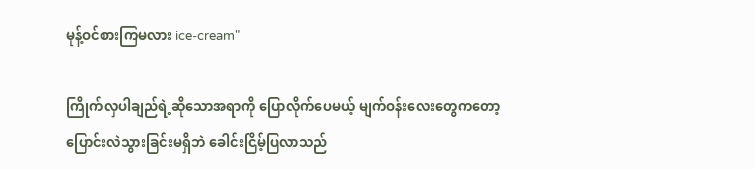မုန့်ဝင်စားကြမလား ice-cream"

ကြိုက်လှပါချည်ရဲ့ဆိုသောအရာကို ပြောလိုက်ပေမယ့် မျက်ဝန်းလေးတွေကတော့ ပြောင်းလဲသွားခြင်းမရှိဘဲ ခေါင်းငြိမ့်ပြလာသည်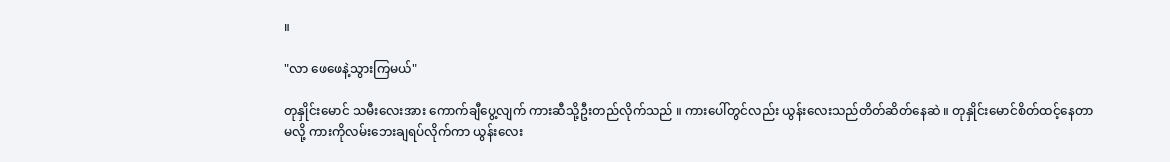။

"လာ ဖေဖေနဲ့သွားကြမယ်"

တုနှိုင်းမောင် သမီးလေးအား ကောက်ချီပွေ့လျက် ကားဆီသို့ဦးတည်လိုက်သည် ။ ကားပေါ်တွင်လည်း ယွန်းလေးသည်တိတ်ဆိတ်နေဆဲ ။ တုနှိုင်းမောင်စိတ်ထင့်နေတာမလို့ ကားကိုလမ်းဘေးချရပ်လိုက်ကာ ယွန်းလေး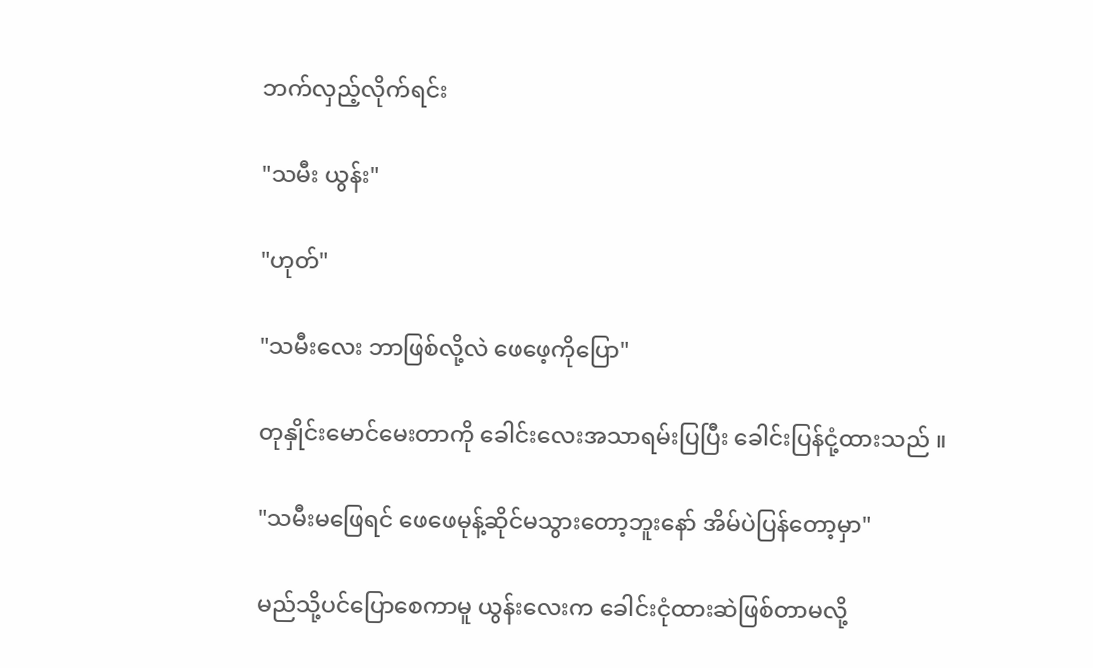ဘက်လှည့်လိုက်ရင်း

"သမီး ယွန်း"

"ဟုတ်"

"သမီးလေး ဘာဖြစ်လို့လဲ ဖေဖေ့ကိုပြော"

တုနှိုင်းမောင်မေးတာကို ခေါင်းလေးအသာရမ်းပြပြီး ခေါင်းပြန်ငုံ့ထားသည် ။

"သမီးမဖြေရင် ဖေဖေမုန့်ဆိုင်မသွားတော့ဘူးနော် အိမ်ပဲပြန်တော့မှာ"

မည်သို့ပင်ပြောစေကာမူ ယွန်းလေးက ခေါင်းငုံထားဆဲဖြစ်တာမလို့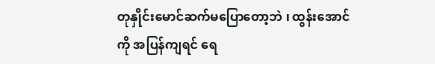တုနှိုင်းမောင်ဆက်မပြောတော့ဘဲ ၊ ထွန်းအောင်ကို အပြန်ကျရင် ရေ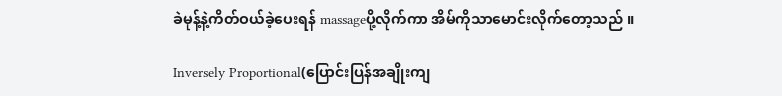ခဲမုန့်နဲ့ကိတ်ဝယ်ခဲ့ပေးရန် massageပို့လိုက်ကာ အိမ်ကိုသာမောင်းလိုက်တော့သည် ။

Inversely Proportional(ပြောင်းပြန်အချိုးကျ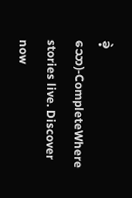ခဲ့သော)-CompleteWhere stories live. Discover now